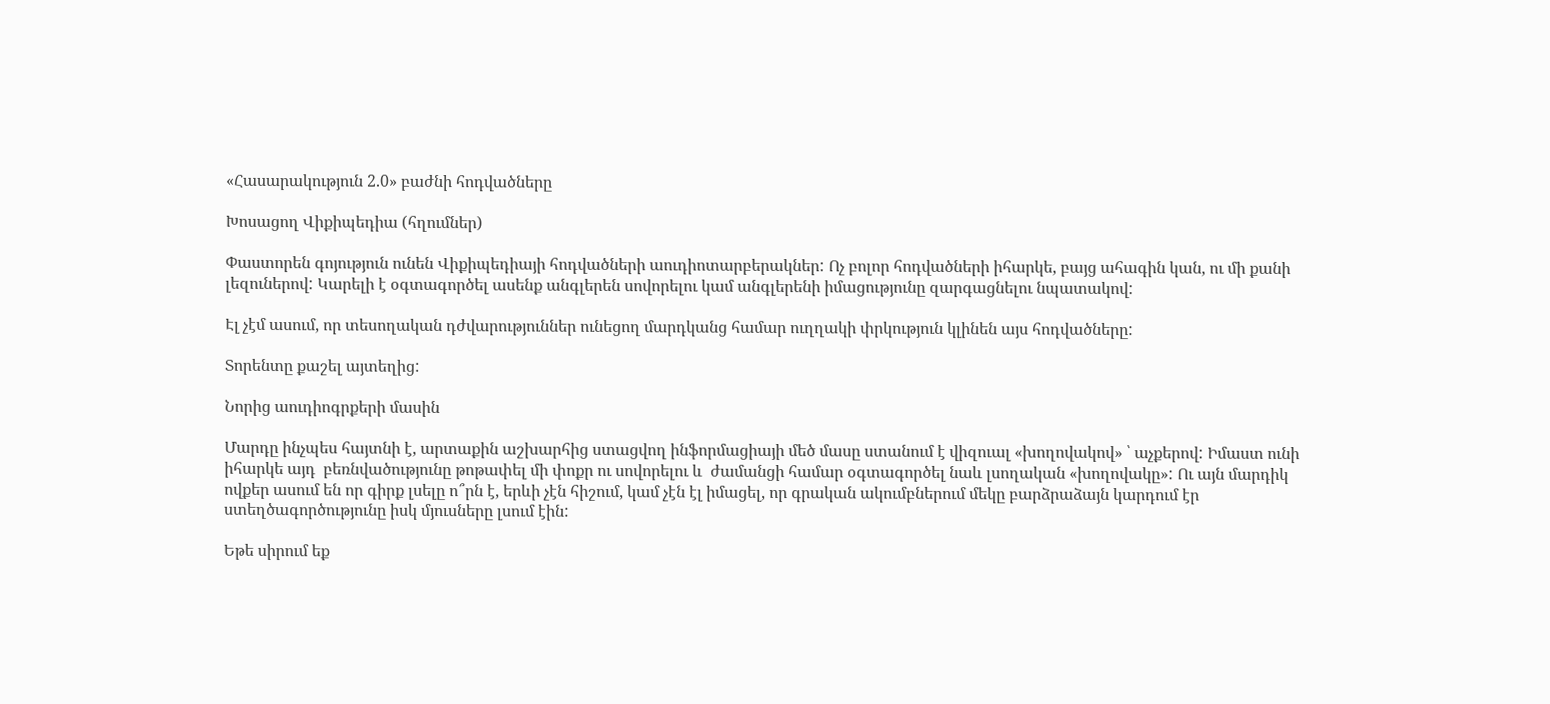«Հասարակություն 2.0» բաժնի հոդվածները

Խոսացող Վիքիպեդիա (հղումներ)

Փաստորեն գոյություն ունեն Վիքիպեդիայի հոդվածների աուդիոտարբերակներ: Ոչ բոլոր հոդվածների իհարկե, բայց ահագին կան, ու մի քանի լեզուներով: Կարելի է օգտագործել ասենք անգլերեն սովորելու կամ անգլերենի իմացությունը զարգացնելու նպատակով:

Էլ չէմ ասում, որ տեսողական դժվարություններ ունեցող մարդկանց համար ուղղակի փրկություն կլինեն այս հոդվածները:

Տորենտը քաշել այտեղից:

Նորից աուդիոգրքերի մասին

Մարդը ինչպես հայտնի է, արտաքին աշխարհից ստացվող ինֆորմացիայի մեծ մասը ստանում է վիզուալ «խողովակով» ՝ աչքերով: Իմաստ ունի իհարկե այդ  բեռնվածությունը թոթափել մի փոքր ու սովորելու և  ժամանցի համար օգտագործել նաև լսողական «խողովակը»: Ու այն մարդիկ ովքեր ասում են որ գիրք լսելը ո՞րն է, երևի չէն հիշում, կամ չէն էլ իմացել, որ գրական ակումբներում մեկը բարձրաձայն կարդում էր ստեղծագործությունը իսկ մյուսները լսում էին:

Եթե սիրում եք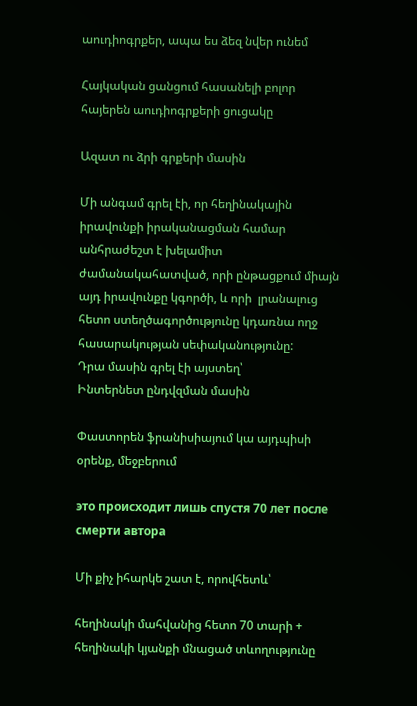աուդիոգրքեր, ապա ես ձեզ նվեր ունեմ

Հայկական ցանցում հասանելի բոլոր հայերեն աուդիոգրքերի ցուցակը

Ազատ ու ձրի գրքերի մասին

Մի անգամ գրել էի, որ հեղինակային իրավունքի իրականացման համար անհրաժեշտ է խելամիտ ժամանակահատված, որի ընթացքում միայն այդ իրավունքը կգործի, և որի  լրանալուց հետո ստեղծագործությունը կդառնա ողջ հասարակության սեփականությունը:
Դրա մասին գրել էի այստեղ՝
Ինտերնետ ընդվզման մասին

Փաստորեն ֆրանիսիայում կա այդպիսի օրենք, մեջբերում

это происходит лишь спустя 70 лет после смерти автора

Մի քիչ իհարկե շատ է, որովհետև՝

հեղինակի մահվանից հետո 70 տարի + հեղինակի կյանքի մնացած տևողությունը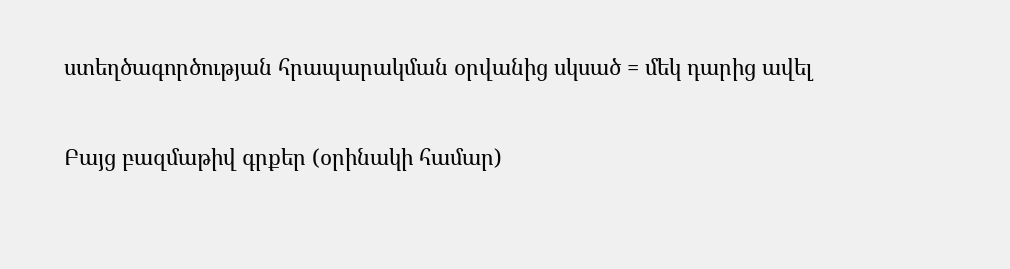ստեղծագործության հրապարակման օրվանից սկսած = մեկ դարից ավել

Բայց բազմաթիվ գրքեր (օրինակի համար)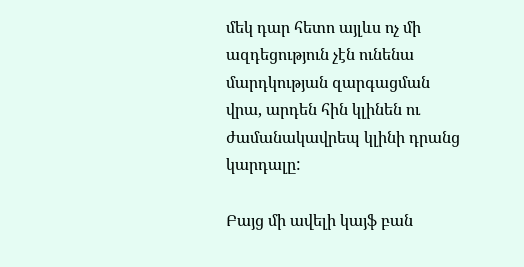մեկ դար հետո այլևս ոչ մի ազդեցություն չէն ունենա մարդկության զարգացման վրա, արդեն հին կլինեն ու ժամանակավրեպ կլինի դրանց կարդալը:

Բայց մի ավելի կայֆ բան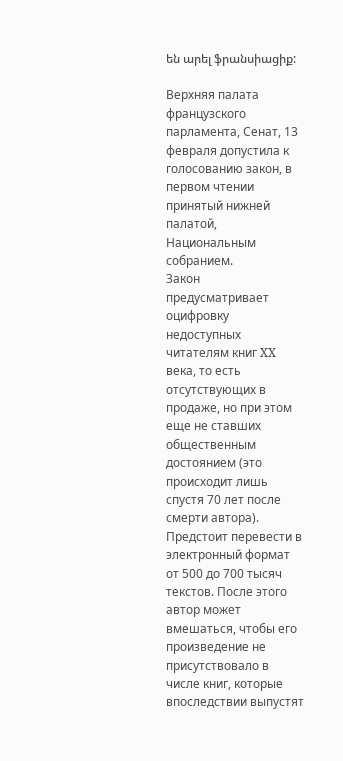են արել ֆրանսիացիք:

Верхняя палата французского парламента, Сенат, 13 февраля допустила к голосованию закон, в первом чтении принятый нижней палатой, Национальным собранием.
Закон предусматривает оцифровку недоступных читателям книг XX века, то есть отсутствующих в продаже, но при этом еще не ставших общественным достоянием (это происходит лишь спустя 70 лет после смерти автора).
Предстоит перевести в электронный формат от 500 до 700 тысяч текстов. После этого автор может вмешаться, чтобы его произведение не присутствовало в числе книг, которые впоследствии выпустят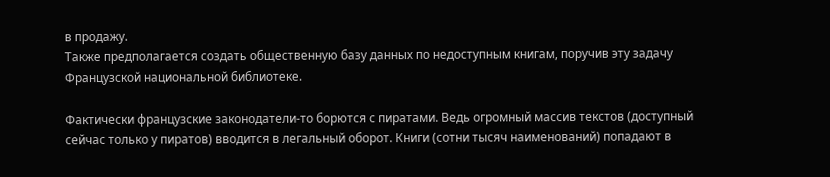в продажу.
Также предполагается создать общественную базу данных по недоступным книгам, поручив эту задачу Французской национальной библиотеке.

Фактически французские законодатели-то борются с пиратами. Ведь огромный массив текстов (доступный сейчас только у пиратов) вводится в легальный оборот. Книги (сотни тысяч наименований) попадают в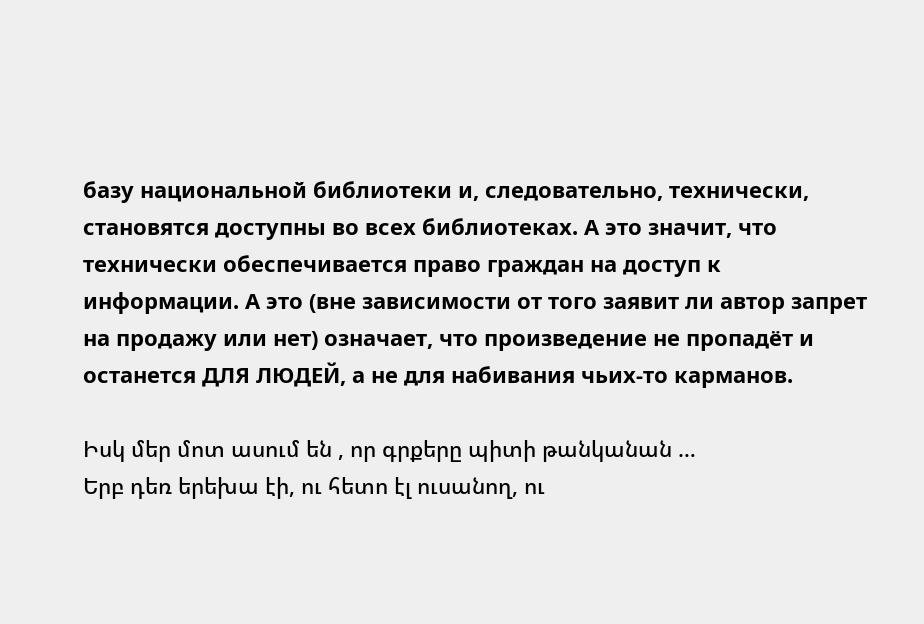базу национальной библиотеки и, следовательно, технически, становятся доступны во всех библиотеках. А это значит, что технически обеспечивается право граждан на доступ к информации. А это (вне зависимости от того заявит ли автор запрет на продажу или нет) означает, что произведение не пропадёт и останется ДЛЯ ЛЮДЕЙ, а не для набивания чьих-то карманов.

Իսկ մեր մոտ ասում են , որ գրքերը պիտի թանկանան …
Երբ դեռ երեխա էի, ու հետո էլ ուսանող, ու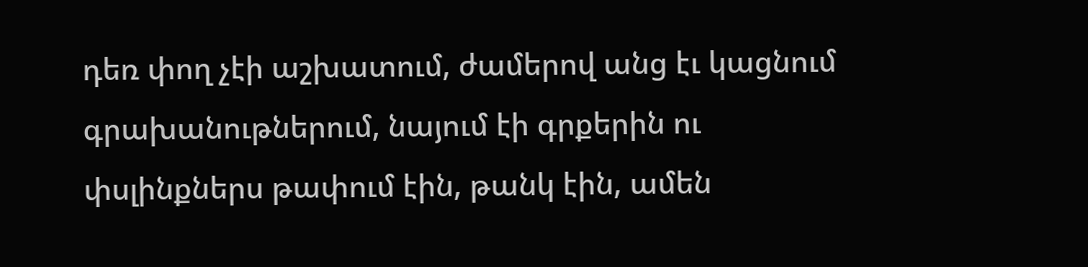դեռ փող չէի աշխատում, ժամերով անց էւ կացնում գրախանութներում, նայում էի գրքերին ու փսլինքներս թափում էին, թանկ էին, ամեն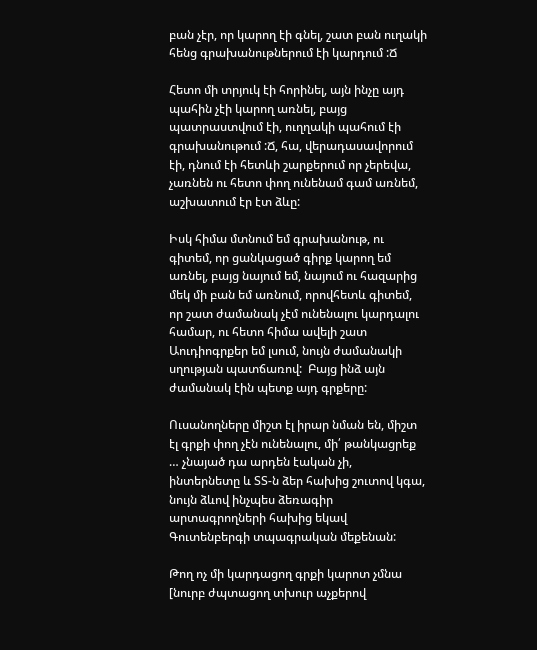բան չէր, որ կարող էի գնել, շատ բան ուղակի հենց գրախանութներում էի կարդում :Ճ

Հետո մի տրյուկ էի հորինել, այն ինչը այդ պահին չէի կարող առնել, բայց պատրաստվում էի, ուղղակի պահում էի գրախանութում :Ճ, հա, վերադասավորում էի, դնում էի հետևի շարքերում որ չերեվա, չառնեն ու հետո փող ունենամ գամ առնեմ, աշխատում էր էտ ձևը:

Իսկ հիմա մտնում եմ գրախանութ, ու գիտեմ, որ ցանկացած գիրք կարող եմ առնել, բայց նայում եմ, նայում ու հազարից մեկ մի բան եմ առնում, որովհետև գիտեմ, որ շատ ժամանակ չէմ ունենալու կարդալու համար, ու հետո հիմա ավելի շատ Աուդիոգրքեր եմ լսում, նույն ժամանակի սղության պատճառով:  Բայց ինձ այն ժամանակ էին պետք այդ գրքերը:

Ուսանողները միշտ էլ իրար նման են, միշտ էլ գրքի փող չէն ունենալու, մի՛ թանկացրեք … չնայած դա արդեն էական չի,  ինտերնետը և ՏՏ-ն ձեր հախից շուտով կգա, նույն ձևով ինչպես ձեռագիր արտագրողների հախից եկավ Գուտենբերգի տպագրական մեքենան:

Թող ոչ մի կարդացող գրքի կարոտ չմնա [նուրբ ժպտացող տխուր աչքերով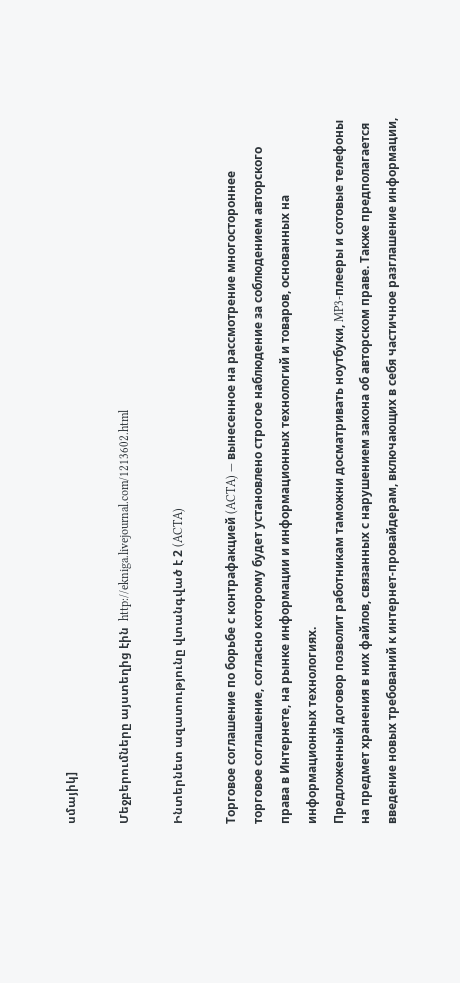սմայիկ]

Մեջբերումները այստեղից էին  http://ekniga.livejournal.com/1213602.html

Ինտերնետ ազատությունը վտանգված է 2 (ACTA)

Торговое соглашение по борьбе с контрафакцией (ACTA) — вынесенное на рассмотрение многостороннее торговое соглашение, согласно которому будет установлено строгое наблюдение за соблюдением авторского права в Интернете, на рынке информации и информационных технологий и товаров, основанных на информационных технологиях.
Предложенный договор позволит работникам таможни досматривать ноутбуки, MP3-плееры и сотовые телефоны на предмет хранения в них файлов, связанных с нарушением закона об авторском праве. Также предполагается введение новых требований к интернет-провайдерам, включающих в себя частичное разглашение информации,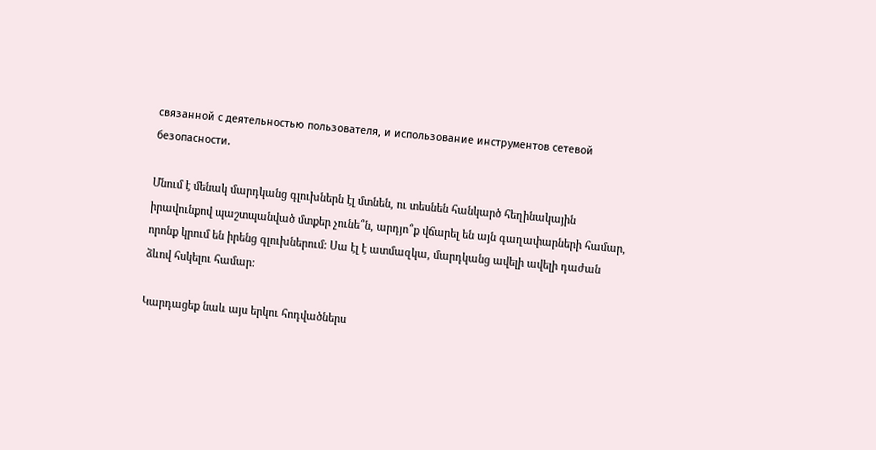связанной с деятельностью пользователя, и использование инструментов сетевой безопасности.

Մնում է մենակ մարդկանց գլուխներն էլ մտնեն, ու տեսնեն հանկարծ հեղինակային իրավունքով պաշտպանված մտքեր չունե՞ն, արդյո՞ք վճարել են այն գաղափարների համար, որոնք կրում են իրենց գլուխներում: Սա էլ է ատմազկա, մարդկանց ավելի ավելի դաժան ձևով հսկելու համար:

Կարդացեք նաև այս երկու հոդվածներս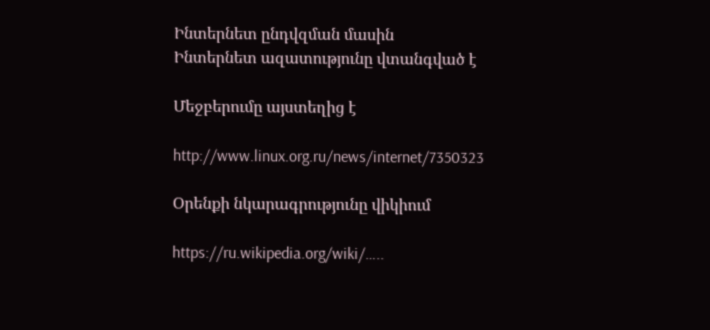Ինտերնետ ընդվզման մասին
Ինտերնետ ազատությունը վտանգված է

Մեջբերումը այստեղից է

http://www.linux.org.ru/news/internet/7350323

Օրենքի նկարագրությունը վիկիում

https://ru.wikipedia.org/wiki/…..